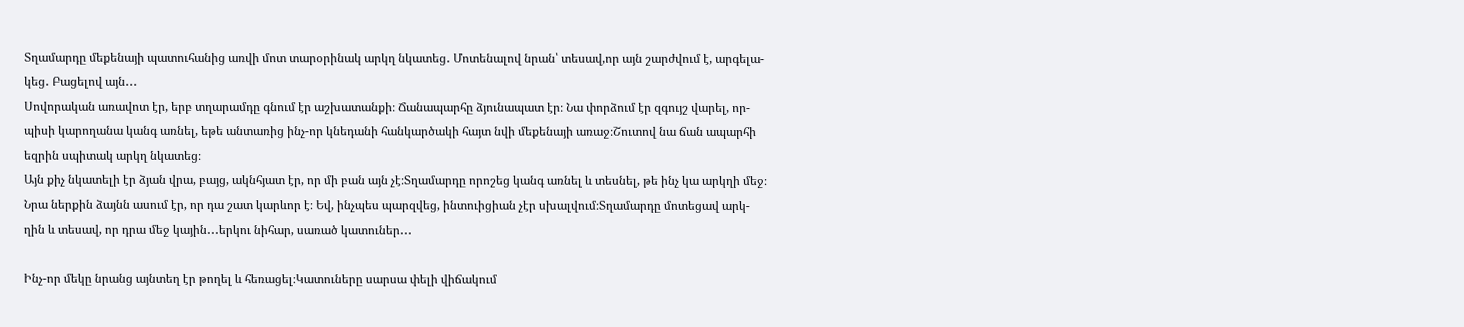Տղամարդը մեքենայի պատուհանից առվի մոտ տարօրինակ արկղ նկատեց․ Մոտենալով նրան՝ տեսավ,որ այն շարժվում է, արգելա-
կեց․ Բացելով այն․․․
Սովորական առավոտ էր, երբ տղարամդը գնում էր աշխատանքի։ Ճանապարհը ձյունապատ էր։ Նա փորձում էր զգույշ վարել, որ-
պիսի կարողանա կանգ առնել, եթե անտառից ինչ-որ կնեդանի հանկարծակի հայտ նվի մեքենայի առաջ։Շուտով նա ճան ապարհի
եզրին սպիտակ արկղ նկատեց։
Այն քիչ նկատելի էր ձյան վրա, բայց, ակնհյատ էր, որ մի բան այն չէ։Տղամարդը որոշեց կանգ առնել և տեսնել, թե ինչ կա արկղի մեջ։
Նրա ներքին ձայնն ասում էր, որ դա շատ կարևոր է։ Եվ, ինչպես պարզվեց, ինտուիցիան չէր սխալվում։Տղամարդը մոտեցավ արկ-
ղին և տեսավ, որ դրա մեջ կային․․․երկու նիհար, սառած կատուներ․․․

Ինչ-որ մեկը նրանց այնտեղ էր թողել և հեռացել։Կատուները սարսա փելի վիճակում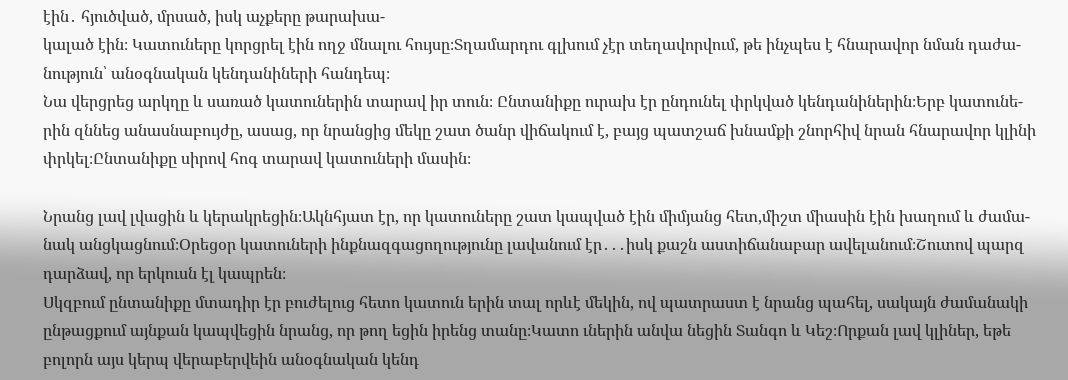էին․ հյուծված, մրսած, իսկ աչքերը թարախա-
կալած էին։ Կատուները կորցրել էին ողջ մնալու հույսը։Տղամարդու գլխում չէր տեղավորվում, թե ինչպես է հնարավոր նման դաժա-
նություն՝ անօգնական կենդանիների հանդեպ։
Նա վերցրեց արկղը և սառած կատուներին տարավ իր տուն։ Ընտանիքը ուրախ էր ընդունել փրկված կենդանիներին։Երբ կատունե-
րին զննեց անասնաբույժը, ասաց, որ նրանցից մեկը շատ ծանր վիճակում է, բայց պատշաճ խնամքի շնորհիվ նրան հնարավոր կլինի
փրկել։Ընտանիքը սիրով հոգ տարավ կատուների մասին։

Նրանց լավ լվացին և կերակրեցին։Ակնհյատ էր, որ կատուները շատ կապված էին միմյանց հետ,միշտ միասին էին խաղում և ժամա-
նակ անցկացնում։Օրեցօր կատուների ինքնազգացողությունը լավանում էր․․․իսկ քաշն աստիճանաբար ավելանում։Շուտով պարզ
դարձավ, որ երկուսն էլ կապրեն։
Սկզբում ընտանիքը մտադիր էր բուժելուց հետո կատուն երին տալ որևէ մեկին, ով պատրաստ է նրանց պահել, սակայն ժամանակի
ընթացքում այնքան կապվեցին նրանց, որ թող եցին իրենց տանը։Կատո ւներին անվա նեցին Տանգո և Կեշ։Որքան լավ կլիներ, եթե
բոլորն այս կերպ վերաբերվեին անօգնական կենդ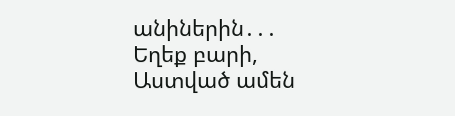անիներին․․․
Եղեք բարի, Աստված ամեն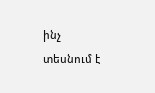ինչ տեսնում է